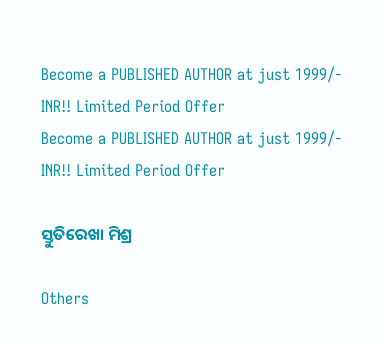Become a PUBLISHED AUTHOR at just 1999/- INR!! Limited Period Offer
Become a PUBLISHED AUTHOR at just 1999/- INR!! Limited Period Offer

ସ୍ତୁତିରେଖା ମିଶ୍ର

Others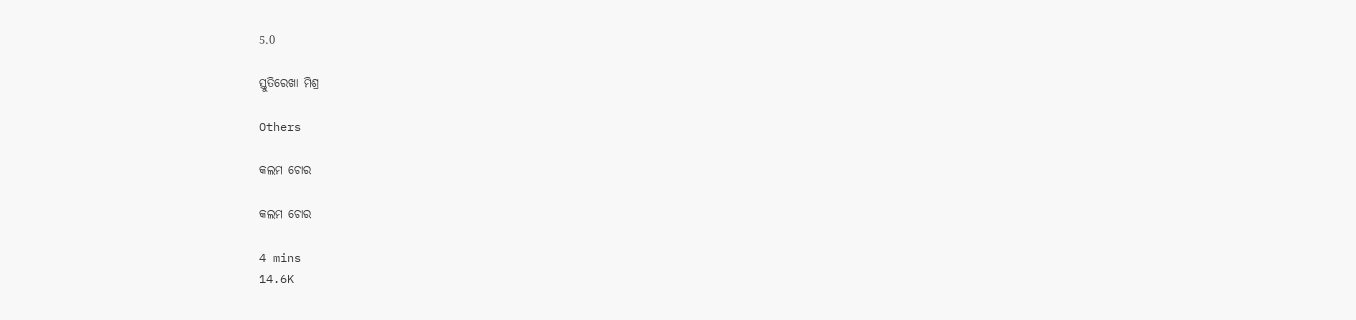5.0

ସ୍ତୁତିରେଖା ମିଶ୍ର

Others

କଲମ ଚୋର

କଲମ ଚୋର

4 mins
14.6K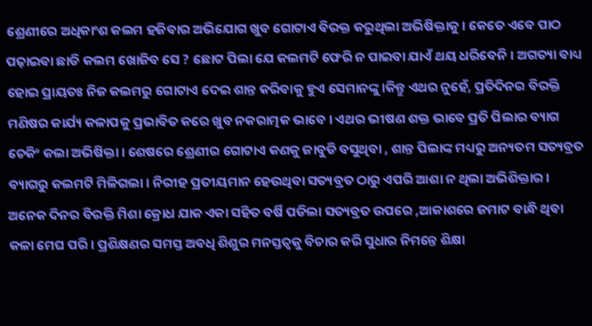ଶ୍ରେଣୀରେ ଅଧିକାଂଶ କଲମ ହଜିବାର ଅଭିଯୋଗ ଖୁବ ଗୋଟାଏ ବିରକ୍ତ କରୁଥିଲା ଅଭିଷିକ୍ତାକୁ। କେତେ ଏବେ ପାଠ ପଢ଼ାଇବା ଛାଡି କଲମ ଖୋଜିବ ସେ ? ଛୋଟ ପିଲା ଯେ କଲମଟି ଫେରି ନ ପାଇବା ଯାଏଁ ଥୟ ଧରିବେନି। ଅଗତ୍ୟା ବାଧ୍ୟ ହୋଇ ପ୍ରାୟତଃ ନିଜ କଲମରୁ ଗୋଟାଏ ଦେଇ ଶାନ୍ତ କରିବାକୁ ହୁଏ ସେମାନଙ୍କୁ।କିନ୍ତୁ ଏଥର ନୁହେଁ, ପ୍ରତିଦିନର ବିରକ୍ତି ମଣିଷର କାର୍ଯ୍ୟ କଳାପକୁ ପ୍ରଭାବିତ କରେ ଖୁବ ନକରାତ୍ମକ ଭାବେ। ଏଥର ଭୀଷଣ ଶକ୍ତ ଭାବେ ପ୍ରତି ପିଲାର ବ୍ୟାଗ ଚେକିଂ କଲା ଅଭିଷିକ୍ତା। ଶେଷରେ ଶ୍ରେଣୀର ଗୋଟାଏ କଣକୁ ଜାବୁଡି ବସୁଥିବା , ଶାନ୍ତ ପିଲାଙ୍କ ମଧ୍ୟରୁ ଅନ୍ୟତମ ସତ୍ୟବ୍ରତ ବ୍ୟାଗରୁ କଲମଟି ମିଳିଗଲା। ନିରୀହ ପ୍ରତୀୟମାନ ହେଉଥିବା ସତ୍ୟବ୍ରତ ଠାରୁ ଏପରି ଆଶା ନ ଥିଲା ଅଭିଶିକ୍ତାର । ଅନେକ ଦିନର ବିରକ୍ତି ମିଶା କ୍ରୋଧ ଯାକ ଏକା ସହିତ ବର୍ଷି ପଡିଲା ସତ୍ୟବ୍ରତ ଉପରେ ,ଆକାଶରେ ଜମାଟ ବାନ୍ଧି ଥିବା କଳା ମେଘ ପରି। ପ୍ରଶିକ୍ଷଣର ସମସ୍ତ ଅବଧି ଶିଶୁର ମନସ୍ତତ୍ୱକୁ ବିଚାର କରି ସୁଧାର ନିମନ୍ତେ ଶିକ୍ଷା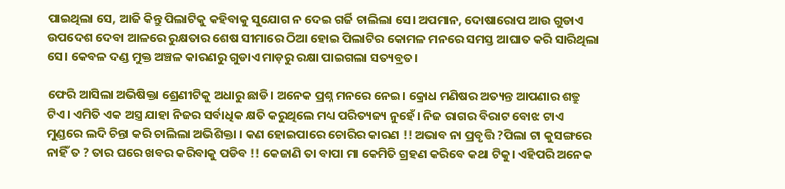ପାଇଥିଲା ସେ, ଆଜି କିନ୍ତୁ ପିଲାଟିକୁ କହିବାକୁ ସୁଯୋଗ ନ ଦେଇ ଗର୍ଜି ଚାଲିଲା ସେ। ଅପମାନ, ଦୋଷାରୋପ ଆଉ ଗୁଡାଏ ଉପଦେଶ ଦେବା ଆଳରେ ରୁକ୍ଷତାର ଶେଷ ସୀମାରେ ଠିଆ ହୋଇ ପିଲାଟିର କୋମଳ ମନରେ ସମସ୍ତ ଆଘାତ କରି ସାରିଥିଲା ସେ। କେବଳ ଦଣ୍ଡ ମୁକ୍ତ ଅଞ୍ଚଳ କାରଣରୁ ଗୁଡାଏ ମାଡ଼ରୁ ରକ୍ଷା ପାଇଗଲା ସତ୍ୟବ୍ରତ।

ଫେରି ଆସିଲା ଅଭିଷିକ୍ତା ଶ୍ରେଣୀଟିକୁ ଅଧାରୁ ଛାଡି। ଅନେକ ପ୍ରଶ୍ନ ମନରେ ନେଇ। କ୍ରୋଧ ମଣିଷର ଅତ୍ୟନ୍ତ ଆପଣାର ଶତ୍ରୁ ଟିଏ। ଏମିତି ଏକ ଅସ୍ତ୍ର ଯାହା ନିଜର ସର୍ବାଧିକ କ୍ଷତି କରୁଥିଲେ ମଧ୍ୟ ପରିତ୍ୟଜ୍ୟ ନୁହେଁ। ନିଜ ରାଗର ବିରାଟ ବୋଝ ଟାଏ ମୁଣ୍ଡରେ ଲଦି ଚିନ୍ତା କରି ଚାଲିଲା ଅଭିଶିକ୍ତା । କଣ ହୋଇପାରେ ଚୋରିର କାରଣ !! ଅଭାବ ନା ପ୍ରବୃତ୍ତି ?ପିଲା ଟା କୁସଙ୍ଗରେ ନାହିଁ ତ ? ତାର ଘରେ ଖବର କରିବାକୁ ପଡିବ !! କେଜାଣି ତା ବାପା ମା କେମିତି ଗ୍ରହଣ କରିବେ କଥା ଟିକୁ। ଏହିପରି ଅନେକ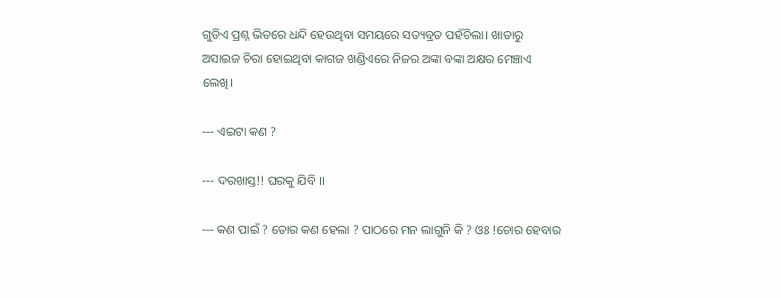ଗୁଡିଏ ପ୍ରଶ୍ନ ଭିତରେ ଧନ୍ଦି ହେଉଥିବା ସମୟରେ ସତ୍ୟବ୍ରତ ପହଁଚିଲା। ଖାତାରୁ ଅସାଇଜ ଚିରା ହୋଇଥିବା କାଗଜ ଖଣ୍ଡିଏରେ ନିଜର ଅଙ୍କା ବଙ୍କା ଅକ୍ଷର ମେଞ୍ଚାଏ ଲେଖି।

--- ଏଇଟା କଣ ?

--- ଦରଖାସ୍ତ!! ଘରକୁ ଯିବି ।।

--- କଣ ପାଇଁ ? ତୋର କଣ ହେଲା ? ପାଠରେ ମନ ଲାଗୁନି କି ? ଓଃ !ଚୋର ହେବାର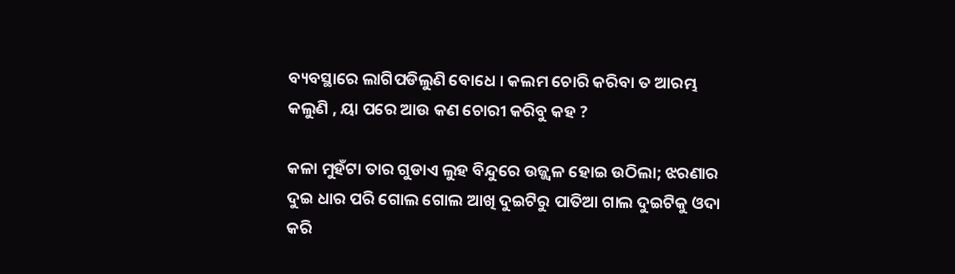ବ୍ୟବସ୍ଥାରେ ଲାଗିପଡିଲୁଣି ବୋଧେ । କଲମ ଚୋରି କରିବା ତ ଆରମ୍ଭ କଲୁଣି , ୟା ପରେ ଆଉ କଣ ଚୋରୀ କରିବୁ କହ ?

କଳା ମୁହଁଟା ତାର ଗୁଡାଏ ଲୁହ ବିନ୍ଦୁରେ ଉଜ୍ଜ୍ବଳ ହୋଇ ଉଠିଲା; ଝରଣାର ଦୁଇ ଧାର ପରି ଗୋଲ ଗୋଲ ଆଖି ଦୁଇଟିରୁ ପାତିଆ ଗାଲ ଦୁଇଟିକୁ ଓଦା କରି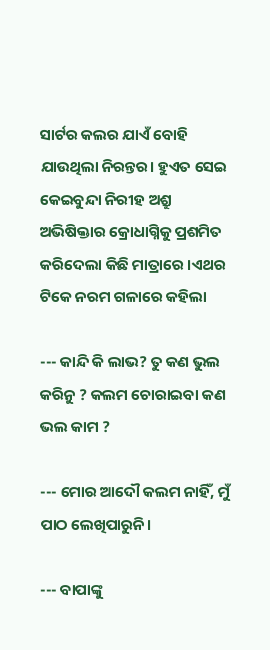ସାର୍ଟର କଲର ଯାଏଁ ବୋହି ଯାଉଥିଲା ନିରନ୍ତର। ହୁଏତ ସେଇ କେଇବୁନ୍ଦା ନିରୀହ ଅଶ୍ରୁ ଅଭିଷିକ୍ତାର କ୍ରୋଧାଗ୍ନିକୁ ପ୍ରଶମିତ କରିଦେଲା କିଛି ମାତ୍ରାରେ ।ଏଥର ଟିକେ ନରମ ଗଳାରେ କହିଲା

--- କାନ୍ଦି କି ଲାଭ? ତୁ କଣ ଭୁଲ କରିନୁ ? କଲମ ଚୋରାଇବା କଣ ଭଲ କାମ ?

--- ମୋର ଆଦୌ କଲମ ନାହିଁ, ମୁଁ ପାଠ ଲେଖିପାରୁନି।

--- ବାପାଙ୍କୁ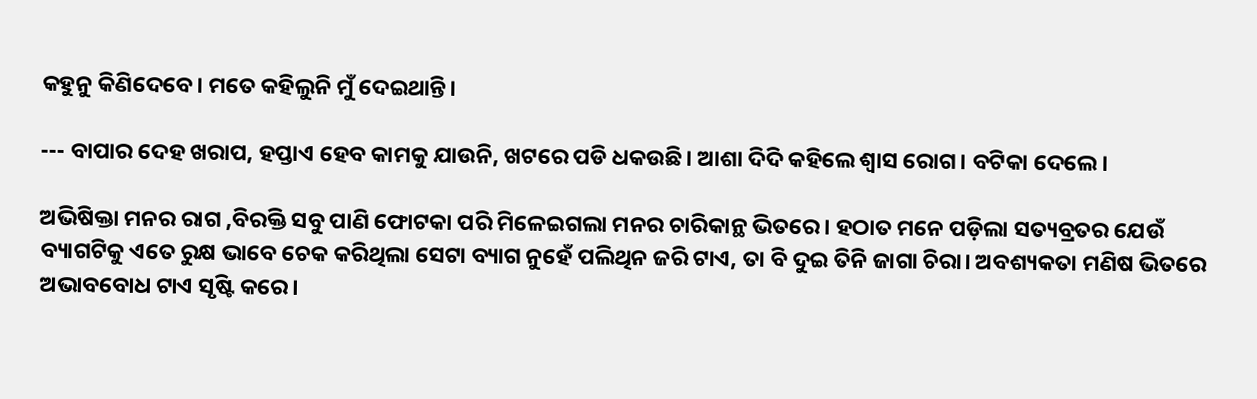କହୁନୁ କିଣିଦେବେ। ମତେ କହିଲୁନି ମୁଁ ଦେଇଥାନ୍ତି।

--- ବାପାର ଦେହ ଖରାପ, ହପ୍ତାଏ ହେବ କାମକୁ ଯାଉନି, ଖଟରେ ପଡି ଧକଉଛି। ଆଶା ଦିଦି କହିଲେ ଶ୍ୱାସ ରୋଗ। ବଟିକା ଦେଲେ।

ଅଭିଷିକ୍ତା ମନର ରାଗ ,ବିରକ୍ତି ସବୁ ପାଣି ଫୋଟକା ପରି ମିଳେଇଗଲା ମନର ଚାରିକାନ୍ଥ ଭିତରେ। ହଠାତ ମନେ ପଡ଼ିଲା ସତ୍ୟବ୍ରତର ଯେଉଁ ବ୍ୟାଗଟିକୁ ଏତେ ରୁକ୍ଷ ଭାବେ ଚେକ କରିଥିଲା ସେଟା ବ୍ୟାଗ ନୁହେଁ ପଲିଥିନ ଜରି ଟାଏ, ତା ବି ଦୁଇ ତିନି ଜାଗା ଚିରା। ଅବଶ୍ୟକତା ମଣିଷ ଭିତରେ ଅଭାବବୋଧ ଟାଏ ସୃଷ୍ଟି କରେ।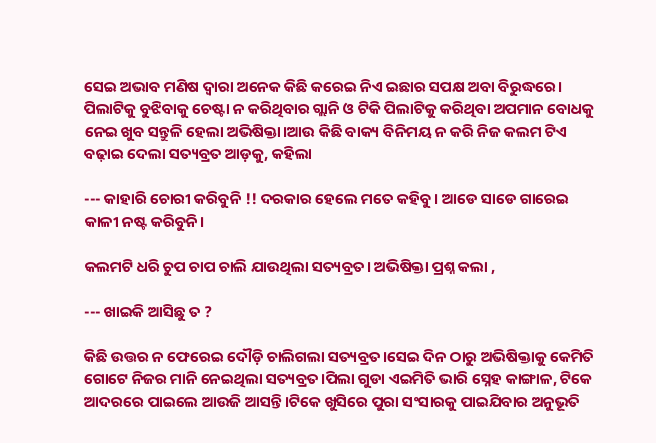ସେଇ ଅଭାବ ମଣିଷ ଦ୍ୱାରା ଅନେକ କିଛି କରେଇ ନିଏ ଇଛାର ସପକ୍ଷ ଅବା ବିରୁଦ୍ଧରେ। ପିଲାଟିକୁ ବୁଝିବାକୁ ଚେଷ୍ଟା ନ କରିଥିବାର ଗ୍ଲାନି ଓ ଟିକି ପିଲାଟିକୁ କରିଥିବା ଅପମାନ ବୋଧକୁ ନେଇ ଖୁବ ସନ୍ତୁଳି ହେଲା ଅଭିଷିକ୍ତା।ଆଉ କିଛି ବାକ୍ୟ ବିନିମୟ ନ କରି ନିଜ କଲମ ଟିଏ ବଢ଼ାଇ ଦେଲା ସତ୍ୟବ୍ରତ ଆଡ଼କୁ, କହିଲା

--- କାହାରି ଚୋରୀ କରିବୁନି !! ଦରକାର ହେଲେ ମତେ କହିବୁ। ଆଡେ ସାଡେ ଗାରେଇ କାଳୀ ନଷ୍ଟ କରିବୁନି।

କଲମଟି ଧରି ଚୁପ ଚାପ ଚାଲି ଯାଉଥିଲା ସତ୍ୟବ୍ରତ। ଅଭିଷିକ୍ତା ପ୍ରଶ୍ନ କଲା ,

--- ଖାଇକି ଆସିଛୁ ତ ?

କିଛି ଉତ୍ତର ନ ଫେରେଇ ଦୌଡ଼ି ଚାଲିଗଲା ସତ୍ୟବ୍ରତ।ସେଇ ଦିନ ଠାରୁ ଅଭିଷିକ୍ତାକୁ କେମିତି ଗୋଟେ ନିଜର ମାନି ନେଇଥିଲା ସତ୍ୟବ୍ରତ।ପିଲା ଗୁଡା ଏଇମିତି ଭାରି ସ୍ନେହ କାଙ୍ଗାଳ, ଟିକେ ଆଦରରେ ପାଇଲେ ଆଉଜି ଆସନ୍ତି।ଟିକେ ଖୁସିରେ ପୁରା ସଂସାରକୁ ପାଇଯିବାର ଅନୁଭୂତି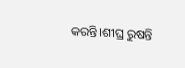କରନ୍ତି।ଶୀଘ୍ର ରୁଷନ୍ତି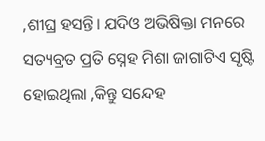,ଶୀଘ୍ର ହସନ୍ତି। ଯଦିଓ ଅଭିଷିକ୍ତା ମନରେ ସତ୍ୟବ୍ରତ ପ୍ରତି ସ୍ନେହ ମିଶା ଜାଗାଟିଏ ସୃଷ୍ଟି ହୋଇଥିଲା ,କିନ୍ତୁ ସନ୍ଦେହ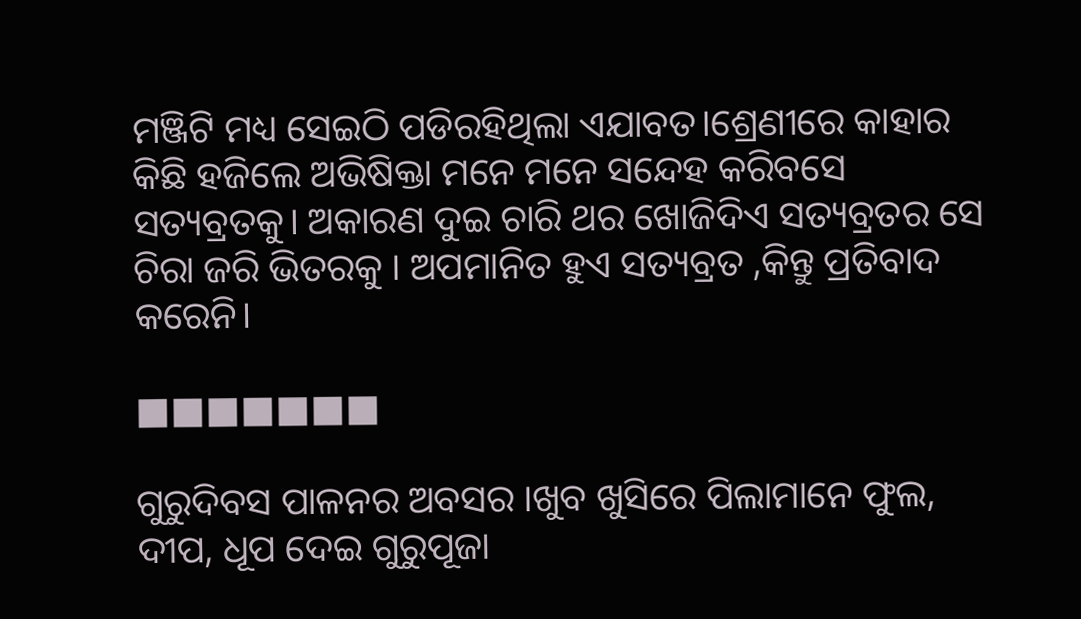ମଞ୍ଜିଟି ମଧ୍ୟ ସେଇଠି ପଡିରହିଥିଲା ଏଯାବତ।ଶ୍ରେଣୀରେ କାହାର କିଛି ହଜିଲେ ଅଭିଷିକ୍ତା ମନେ ମନେ ସନ୍ଦେହ କରିବସେ ସତ୍ୟବ୍ରତକୁ। ଅକାରଣ ଦୁଇ ଚାରି ଥର ଖୋଜିଦିଏ ସତ୍ୟବ୍ରତର ସେ ଚିରା ଜରି ଭିତରକୁ । ଅପମାନିତ ହୁଏ ସତ୍ୟବ୍ରତ ,କିନ୍ତୁ ପ୍ରତିବାଦ କରେନି।

■■■■■■■

ଗୁରୁଦିବସ ପାଳନର ଅବସର ।ଖୁବ ଖୁସିରେ ପିଲାମାନେ ଫୁଲ, ଦୀପ, ଧୂପ ଦେଇ ଗୁରୁପୂଜା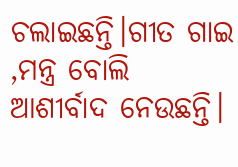ଚଲାଇଛନ୍ତି।ଗୀତ ଗାଇ ,ମନ୍ତ୍ର ବୋଲି ଆଶୀର୍ବାଦ ନେଉଛନ୍ତି।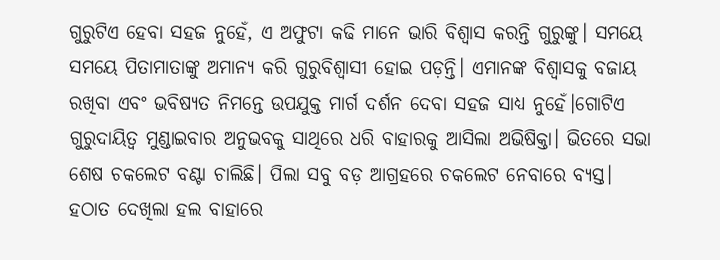ଗୁରୁଟିଏ ହେବା ସହଜ ନୁହେଁ, ଏ ଅଫୁଟା କଢି ମାନେ ଭାରି ବିଶ୍ୱାସ କରନ୍ତି ଗୁରୁଙ୍କୁ। ସମୟେ ସମୟେ ପିତାମାତାଙ୍କୁ ଅମାନ୍ୟ କରି ଗୁରୁବିଶ୍ୱାସୀ ହୋଇ ପଡ଼ନ୍ତି। ଏମାନଙ୍କ ବିଶ୍ୱାସକୁ ବଜାୟ ରଖିବା ଏବଂ ଭବିଷ୍ୟତ ନିମନ୍ତେ ଉପଯୁକ୍ତ ମାର୍ଗ ଦର୍ଶନ ଦେବା ସହଜ ସାଧ୍ୟ ନୁହେଁ।ଗୋଟିଏ ଗୁରୁଦାୟିତ୍ୱ ମୁଣ୍ଡାଇବାର ଅନୁଭବକୁ ସାଥିରେ ଧରି ବାହାରକୁ ଆସିଲା ଅଭିଷିକ୍ତା। ଭିତରେ ସଭା ଶେଷ ଚକଲେଟ ବଣ୍ଟା ଚାଲିଛି। ପିଲା ସବୁ ବଡ଼ ଆଗ୍ରହରେ ଚକଲେଟ ନେବାରେ ବ୍ୟସ୍ତ। ହଠାତ ଦେଖିଲା ହଲ ବାହାରେ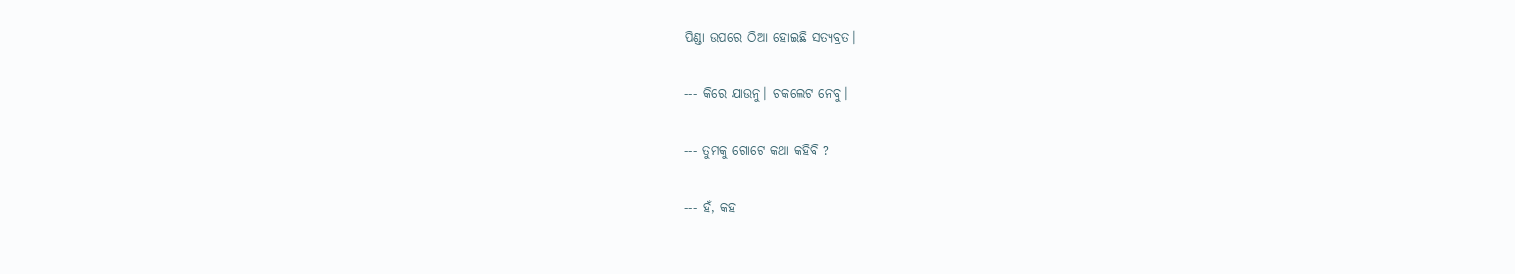ପିଣ୍ଡା ଉପରେ ଠିଆ ହୋଇଛି ସତ୍ୟବ୍ରତ।

--- କିରେ ଯାଉନୁ। ଚକଲେଟ ନେବୁ।

--- ତୁମକୁ ଗୋଟେ କଥା କହିବି ?

--- ହଁ, କହ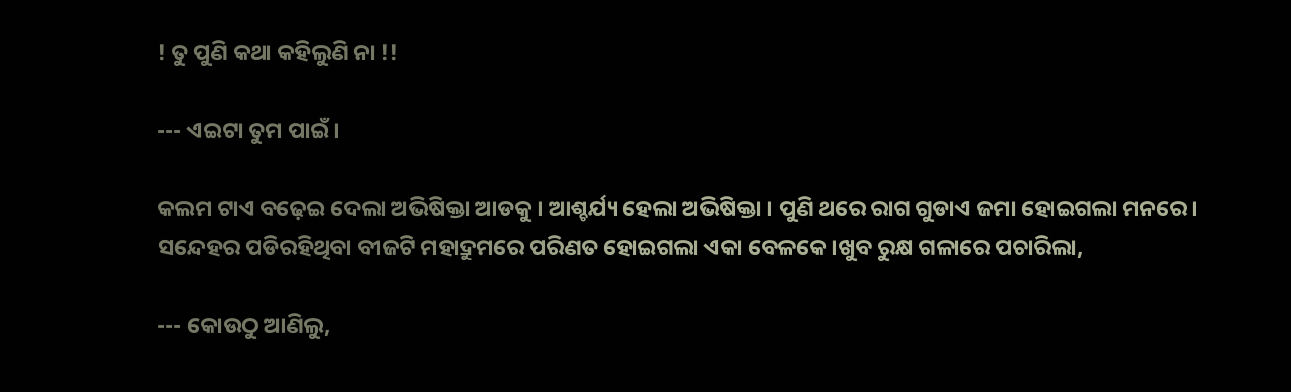! ତୁ ପୁଣି କଥା କହିଲୁଣି ନା !!

--- ଏଇଟା ତୁମ ପାଇଁ।

କଲମ ଟାଏ ବଢ଼େଇ ଦେଲା ଅଭିଷିକ୍ତା ଆଡକୁ । ଆଶ୍ଚର୍ଯ୍ୟ ହେଲା ଅଭିଷିକ୍ତା । ପୁଣି ଥରେ ରାଗ ଗୁଡାଏ ଜମା ହୋଇଗଲା ମନରେ। ସନ୍ଦେହର ପଡିରହିଥିବା ବୀଜଟି ମହାଦ୍ରୁମରେ ପରିଣତ ହୋଇଗଲା ଏକା ବେଳକେ।ଖୁବ ରୁକ୍ଷ ଗଳାରେ ପଚାରିଲା,

--- କୋଉଠୁ ଆଣିଲୁ,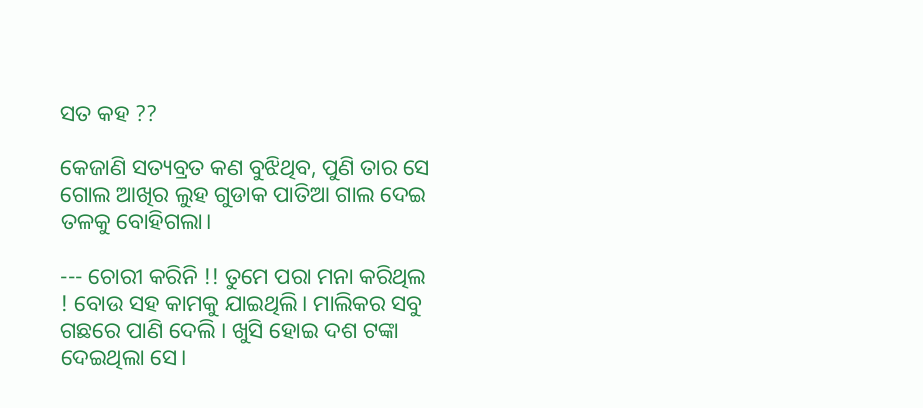ସତ କହ ??

କେଜାଣି ସତ୍ୟବ୍ରତ କଣ ବୁଝିଥିବ, ପୁଣି ତାର ସେ ଗୋଲ ଆଖିର ଲୁହ ଗୁଡାକ ପାତିଆ ଗାଲ ଦେଇ ତଳକୁ ବୋହିଗଲା।

--- ଚୋରୀ କରିନି !! ତୁମେ ପରା ମନା କରିଥିଲ ! ବୋଉ ସହ କାମକୁ ଯାଇଥିଲି। ମାଲିକର ସବୁ ଗଛରେ ପାଣି ଦେଲି । ଖୁସି ହୋଇ ଦଶ ଟଙ୍କା ଦେଇଥିଲା ସେ।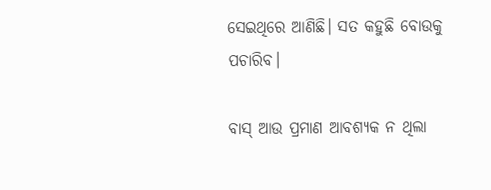ସେଇଥିରେ ଆଣିଛି। ସତ କହୁଛି ବୋଉକୁ ପଚାରିବ।

ବାସ୍ ଆଉ ପ୍ରମାଣ ଆବଶ୍ୟକ ନ ଥିଲା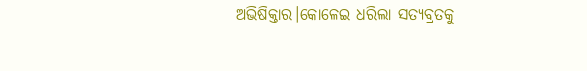ଅଭିଷିକ୍ତାର।କୋଳେଇ ଧରିଲା ସତ୍ୟବ୍ରତକୁ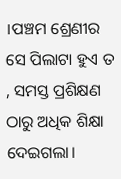।ପଞ୍ଚମ ଶ୍ରେଣୀର ସେ ପିଲାଟା ହୁଏ ତ , ସମସ୍ତ ପ୍ରଶିକ୍ଷଣ ଠାରୁ ଅଧିକ ଶିକ୍ଷା ଦେଇଗଲା।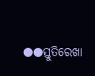●●ସ୍ତୁତିରେଖା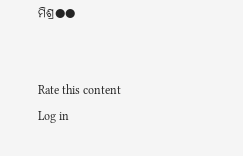ମିଶ୍ର●●


Rate this content
Log in